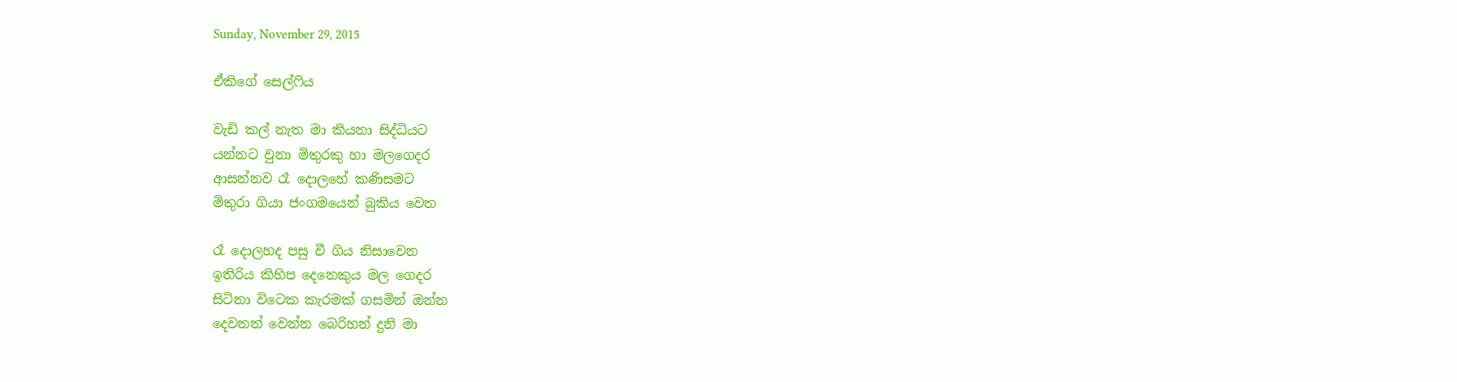Sunday, November 29, 2015

ඒකිගේ සෙල්ෆිය

වැඩි කල් නැත මා කියනා සිද්ධියට
යන්නට වුනා මිතුරකු හා මලගෙදර
ආසන්නව රෑ දොලහේ කණිසමට
මිතුරා ගියා ජංගමයෙන් බුකිය වෙත

රෑ දොලහද පසු වී ගිය නිසාවෙන
ඉතිරිය කිහිප දෙනෙකුය මල ගෙදර
සිටිනා විටෙක කැරමක් ගසමින් ඔන්න
දෙවනත් වෙන්න බෙරිහන් දුනි මා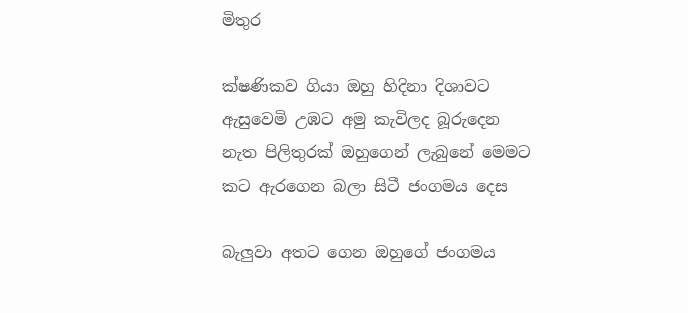මිතුර

ක්ෂණිකව ගියා ඔහු හිදිනා දිශාවට
ඇසුවෙමි උඹට අමු කැවිලද බූරුදෙන
නැත පිලිතුරක් ඔහුගෙන් ලැබුනේ මෙමට
කට ඇරගෙන බලා සිටී ජංගමය දෙස

බැලුවා අතට ගෙන ඔහුගේ ජංගමය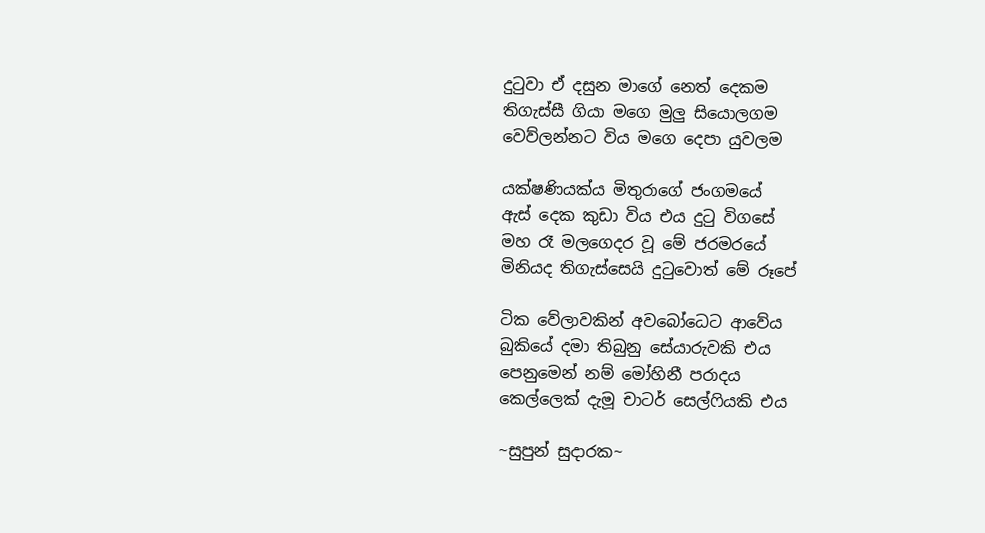දුටුවා ඒ දසුන මාගේ නෙත් දෙකම
තිගැස්සී ගියා මගෙ මුලු සියොලගම
වෙව්ලන්නට විය මගෙ දෙපා යුවලම

යක්ෂණියක්ය මිතුරාගේ ජංගමයේ
ඇස් දෙක කුඩා විය එය දුටු විගසේ
මහ රෑ මලගෙදර වූ මේ ජරමරයේ
මිනියද තිගැස්සෙයි දුටුවොත් මේ රූපේ

ටික වේලාවකින් අවබෝධෙට ආවේය
බුකියේ දමා තිබුනු සේයාරුවකි එය
පෙනුමෙන් නම් මෝහිනී පරාදය
කෙල්ලෙක් දැමූ චාටර් සෙල්ෆියකි එය

~සුපුන් සුදාරක~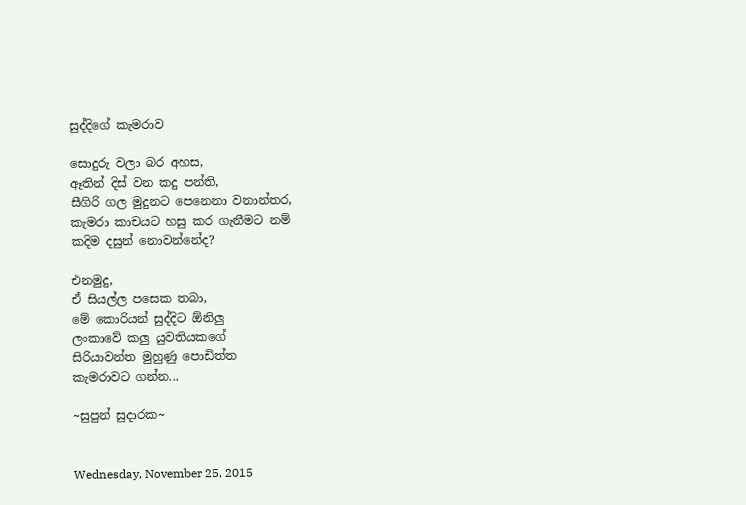සුද්දිගේ කැමරාව

සොදුරු වලා බර අහස,
ඈතින් දිස් වන කදු පන්ති,
සීගිරි ගල මුදුනට පෙනෙනා වනාන්තර,
කැමරා කාචයට හසු කර ගැනීමට නම්
කදිම දසුන් නොවන්නේද?

එනමුදු,
ඒ සියල්ල පසෙක තබා,
මේ කොරියන් සුද්දිට ඕනිලු
ලංකාවේ කලු යුවතියකගේ
සිරියාවන්ත මුහුණු පොඩිත්ත
කැමරාවට ගන්න...

~සුපුන් සුදාරක~


Wednesday, November 25, 2015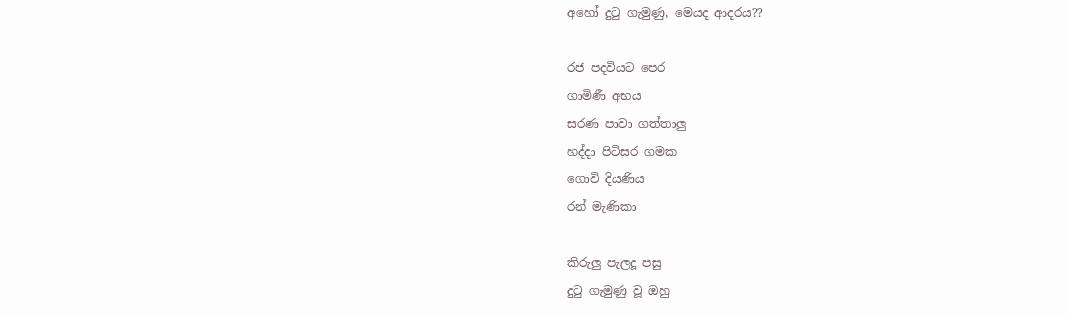අහෝ දුටු ගැමුණු, මෙයද ආදරය??

රජ පදවියට පෙර
ගාමිණී අභය
සරණ පාවා ගත්තාලු
හද්දා පිටිසර ගමක
ගොවි දියණිය
රන් මැණිකා

කිරුලු පැලදූ පසු
දුටු ගැමුණු වූ ඔහු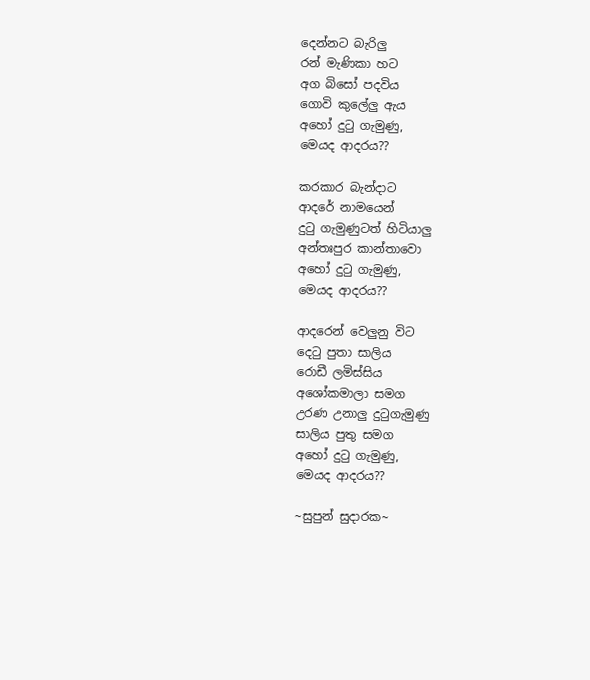දෙන්නට බැරිලු
රන් මැණිකා හට
අග බිසෝ පදවිය
ගොවි කුලේලු ඇය
අහෝ දුටු ගැමුණු,
මෙයද ආදරය??

කරකාර බැන්දාට
ආදරේ නාමයෙන්
දුටු ගැමුණුටත් හිටියාලු
අන්තඃපුර කාන්තාවො
අහෝ දුටු ගැමුණු,
මෙයද ආදරය??

ආදරෙන් වෙලුනු විට
දෙටු පුතා සාලිය
රොඩී ලමිස්සිය
අශෝකමාලා සමග
උරණ උනාලු දුටුගැමුණු
සාලිය පුතු සමග
අහෝ දුටු ගැමුණු,
මෙයද ආදරය??

~සුපුන් සුදාරක~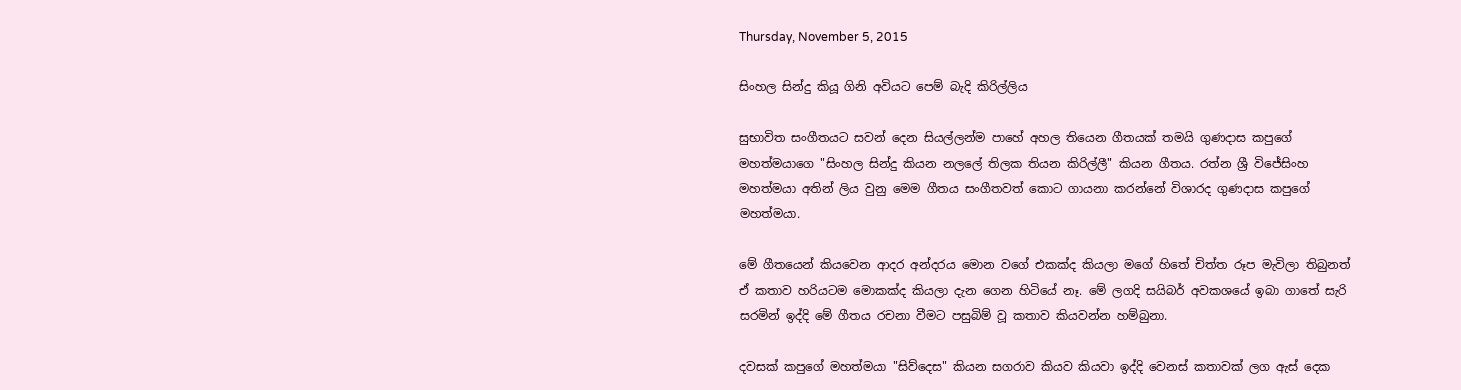Thursday, November 5, 2015

සිංහල සින්දු කියූ ගිනි අවියට පෙම් බැදි කිරිල්ලිය

සුභාවිත සංගීතයට සවන් දෙන සියල්ලන්ම පාහේ අහල තියෙන ගීතයක් තමයි ගුණදාස කපුගේ මහත්මයාගෙ "සිංහල සින්දු කියන නලලේ තිලක තියන කිරිල්ලී" කියන ගීතය. රත්න ශ්‍රී විජේසිංහ මහත්මයා අතින් ලිය වුනු මෙම ගීතය සංගීතවත් කොට ගායනා කරන්නේ විශාරද ගුණදාස කපුගේ මහත්මයා.

මේ ගීතයෙන් කියවෙන ආදර අන්දරය මොන වගේ එකක්ද කියලා මගේ හිතේ චිත්ත රූප මැවිලා තිබුනත් ඒ කතාව හරියටම මොකක්ද කියලා දැන ගෙන හිටියේ නෑ. මේ ලගදි සයිබර් අවකශයේ ඉබා ගාතේ සැරි සරමින් ඉද්දි මේ ගීතය රචනා වීමට පසුබිම් වූ කතාව කියවන්න හම්බුනා.

දවසක් කපුගේ මහත්මයා "සිව්දෙස" කියන සගරාව කියව කියවා ඉද්දි වෙනස් කතාවක් ලග ඇස් දෙක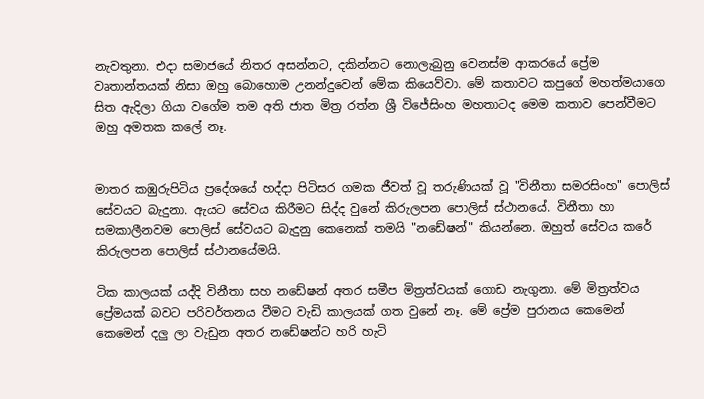නැවතුනා. එදා සමාජයේ නිතර අසන්නට, දකින්නට නොලැබුනු වෙනස්ම ආකරයේ ප්‍රේම වෘතාන්තයක් නිසා ඔහු බොහොම උනන්දුවෙන් මේක කියෙව්වා. මේ කතාවට කපුගේ මහත්මයාගෙ සිත ඇදිලා ගියා වගේම තම අති ජාත මිත්‍ර රත්න ශ්‍රී විජේසිංහ මහතාටද මෙම කතාව පෙන්වීමට ඔහු අමතක කලේ නෑ.


මාතර කඹුරුපිටිය ප්‍රදේශයේ හද්දා පිටිසර ගමක ජීවත් වූ තරුණියක් වූ "විනීතා සමරසිංහ" පොලිස් සේවයට බැදුනා. ඇයට සේවය කිරීමට සිද්ද වුනේ කිරුලපන පොලිස් ස්ථානයේ. විනීතා හා සමකාලීනවම පොලිස් සේවයට බැදුනු කෙනෙක් තමයි "නඩේෂන්" කියන්නෙ. ඔහුත් සේවය කරේ කිරුලපන පොලිස් ස්ථානයේමයි.

ටික කාලයක් යද්දි විනීතා සහ නඩේෂන් අතර සමීප මිත්‍රත්වයක් ගොඩ නැගුනා. මේ මිත්‍රත්වය ප්‍රේමයක් බවට පරිවර්තනය වීමට වැඩි කාලයක් ගත වුනේ නෑ. මේ ප්‍රේම පුරානය කෙමෙන් කෙමෙන් දලු ලා වැඩුන අතර නඩේෂන්ට හරි හැටි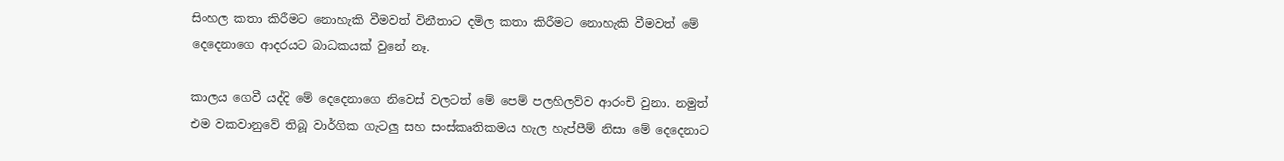සිංහල කතා කිරීමට නොහැකි වීමවත් විනීතාට දමිල කතා කිරීමට නොහැකි වීමවත් මේ දෙදෙනාගෙ ආදරයට බාධකයක් වුනේ නෑ.

කාලය ගෙවී යද්දි මේ දෙදෙනාගෙ නිවෙස් වලටත් මේ පෙම් පලහිලව්ව ආරංචි වුනා. නමුත් එම වකවානුවේ තිබූ වාර්ගික ගැටලු සහ සංස්කෘතිකමය හැල හැප්පීම් නිසා මේ දෙදෙනාට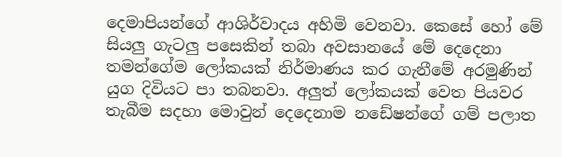දෙමාපියන්ගේ ආශිර්වාදය අහිමි වෙනවා. කෙසේ හෝ මේ සියලු ගැටලු පසෙකින් තබා අවසානයේ මේ දෙදෙනා තමන්ගේම ලෝකයක් නිර්මාණය කර ගැනීමේ අරමුණින් යුග දිවියට පා තබනවා. අලුත් ලෝකයක් වෙත පියවර තැබීම සදහා මොවුන් දෙදෙනාම නඩේෂන්ගේ ගම් පලාත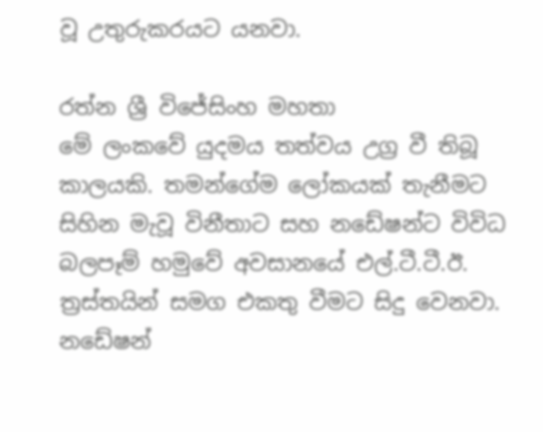වූ උතුරුකරයට යනවා.

රත්න ශ්‍රී විජේසිංහ මහතා
මේ ලංකවේ යුදමය තත්වය උග්‍ර වී තිබූ කාලයකි. තමන්ගේම ලෝකයක් තැනීමට සිහින මැවූ විනීතාට සහ නඩේෂන්ට විවිධ බලපෑම් හමුවේ අවසානයේ එල්.ටී.ටී.ඊ. ත්‍රස්තයින් සමග එකතු වීමට සිදු වෙනවා. නඩේෂන්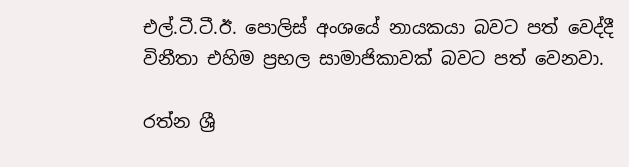එල්.ටී.ටී.ඊ. පොලිස් අංශයේ නායකයා බවට පත් වෙද්දී විනීතා එහිම ප්‍රභල සාමාජිකාවක් බවට පත් වෙනවා.

රත්න ශ්‍රී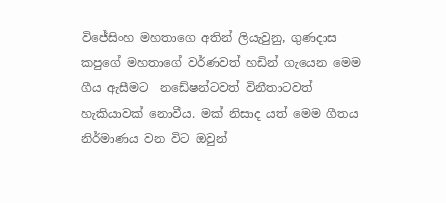විජේසිංහ මහතාගෙ අතින් ලියැවුනු, ගුණදාස කපුගේ මහතාගේ වර්ණවත් හඩින් ගැයෙන මෙම ගීය ඇසීමට  නඩේෂන්ටවත් විනීතාටවත් හැකියාවක් නොවීය. මක් නිසාද යත් මෙම ගීතය නිර්මාණය වන විට ඔවුන්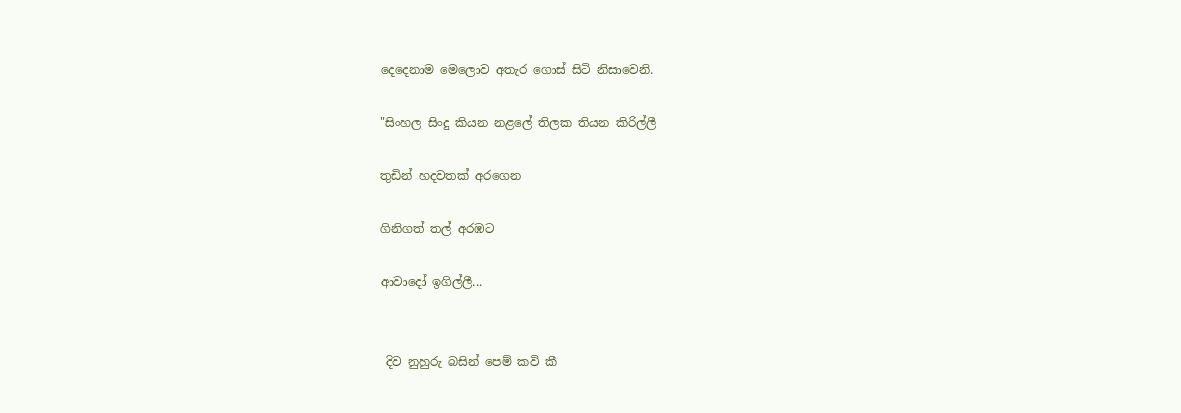දෙදෙනාම මෙලොව අතැර ගොස් සිටි නිසාවෙනි.

"සිංහල සිංදු කියන නළලේ තිලක තියන කිරිල්ලී

තුඩින් හදවතක් අරගෙන

ගිනිගත් තල් අරඹට

ආවාදෝ ඉගිල්ලී...


 දිව නුහුරු බසින් පෙම් කවි කී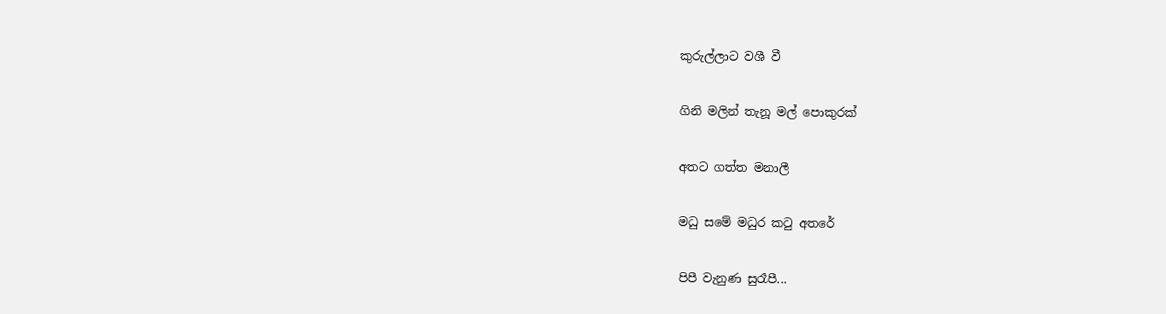කුරුල්ලාට වශී වී

ගිනි මලින් තැනූ මල් පොකුරක්

අතට ගත්ත මනාලී

මධු සමේ මධුර කටු අතරේ

පිපී වැනුණ සුරෑපී...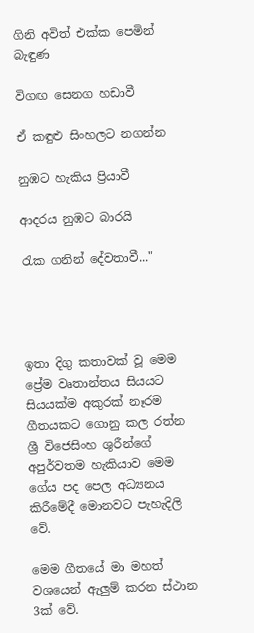ගිනි අවිත් එක්ක පෙමින් බැඳුණ

විගඟ සෙනග හඩාවී

ඒ කඳුළු සිංහලට නගන්න

නුඹට හැකිය ප්‍රියාවී

ආදරය නුඹට බාරයි

රැක ගනින් දේවතාවී..."




ඉතා දිගු කතාවක් වූ මෙම ප්‍රේම වෘතාන්තය සියයට සියයක්ම අකුරක් නෑරම ගීතයකට ගොනු කල රත්න ශ්‍රී විජෙසිංහ ශුරීන්ගේ අපුර්වතම හැකියාව මෙම ගේය පද පෙල අධ්‍යනය කිරීමේදී මොනවට පැහැදිලි වේ.

මෙම ගීතයේ මා මහත් වශයෙන් ඇලුම් කරන ස්ථාන 3ක් වේ.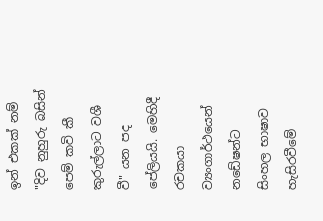ඉන් එකක් නම් "දිව නුහුරු බසින් පෙම් කවි කී කුරුල්ලාට වශී වී" යන පද පේලියයි. මෙහිදී රචකයා ව්‍යංගාර්ථයෙන් නඩේෂන්ට සිංහල භාෂාව හැසිරවීමේ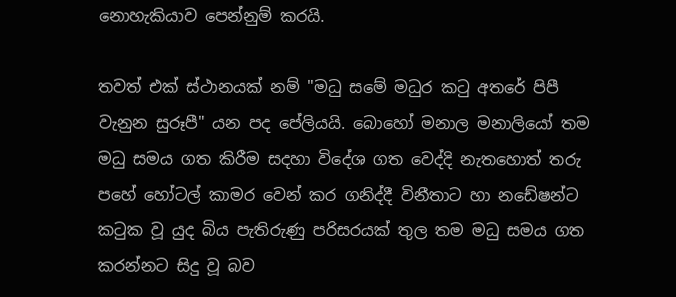නොහැකියාව පෙන්නුම් කරයි.

තවත් එක් ස්ථානයක් නම් "මධු සමේ මධුර කටු අතරේ පිපී වැනුන සුරූපී" යන පද පේලියයි. බොහෝ මනාල මනාලියෝ තම මධු සමය ගත කිරීම සදහා විදේශ ගත වෙද්දි නැතහොත් තරු පහේ හෝටල් කාමර වෙන් කර ගනිද්දී විනීතාට හා නඩේෂන්ට කටුක වූ යුද බිය පැතිරුණු පරිසරයක් තුල තම මධු සමය ගත කරන්නට සිදු වූ බව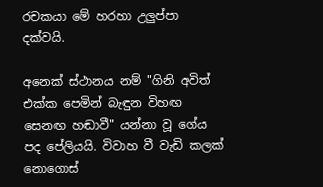රචකයා මේ හරහා උලුප්පා දක්වයි.

අනෙක් ස්ථානය නම් "ගිනි අවිත් එක්ක පෙමින් බැඳුන විහඟ සෙනඟ හඬාවී" යන්නා වූ ගේය පද පේලියයි. විවාහ වී වැඩි කලක් නොගොස්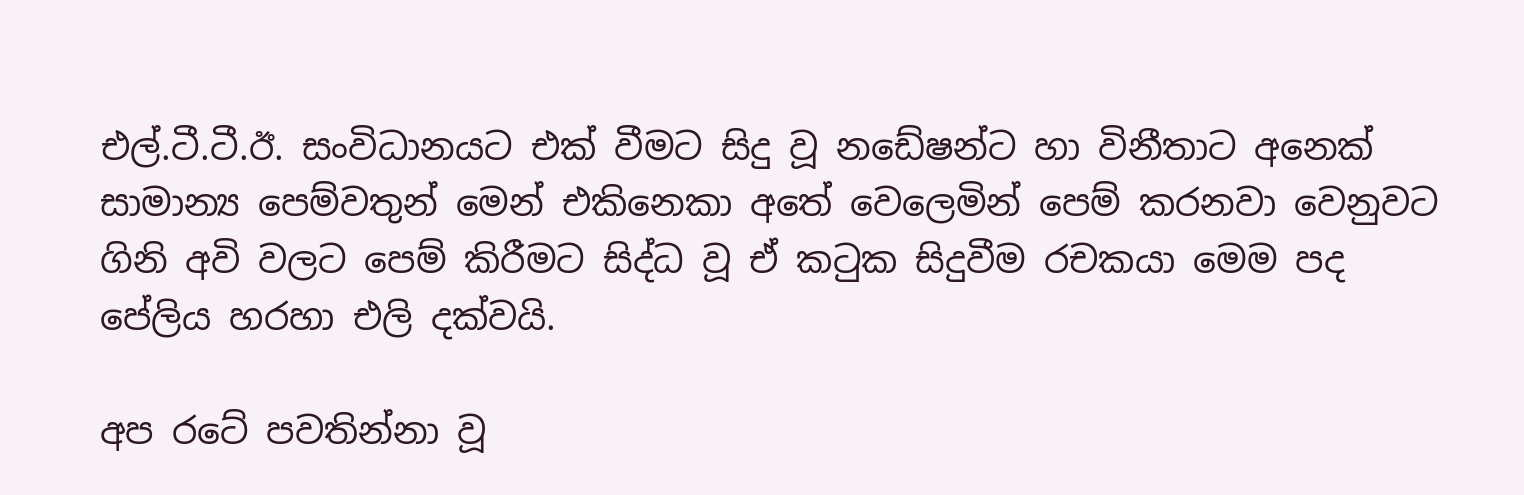එල්.ටී.ටී.ඊ. සංවිධානයට එක් වීමට සිදු වූ නඩේෂන්ට හා විනීතාට අනෙක් සාමාන්‍ය පෙම්වතුන් මෙන් එකිනෙකා අතේ වෙලෙමින් පෙම් කරනවා වෙනුවට ගිනි අවි වලට පෙම් කිරීමට සිද්ධ වූ ඒ කටුක සිදුවීම රචකයා මෙම පද පේලිය හරහා එලි දක්වයි.

අප රටේ පවතින්නා වූ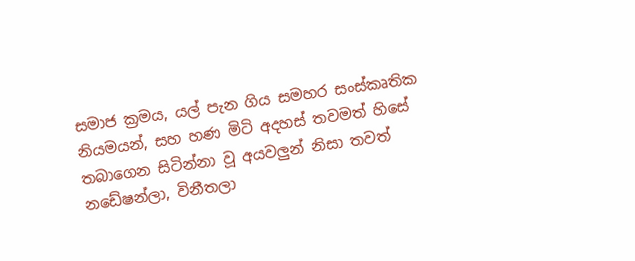සමාජ ක්‍රමය, යල් පැන ගිය සමහර සංස්කෘතික නියමයන්, සහ හණ මිටි අදහස් තවමත් හිසේ තබාගෙන සිටින්නා වූ අයවලුන් නිසා තවත් නඩේෂන්ලා, විනීතලා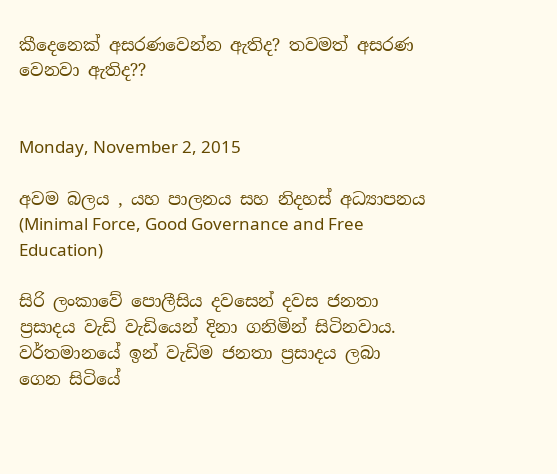කීදෙනෙක් අසරණවෙන්න ඇතිද? තවමත් අසරණ වෙනවා ඇතිද??


Monday, November 2, 2015

අවම බලය , යහ පාලනය සහ නිදහස් අධ්‍යාපනය (Minimal Force, Good Governance and Free Education)

සිරි ලංකාවේ පොලීසිය දවසෙන් දවස ජනතා ප්‍රසාදය වැඩි වැඩියෙන් දිනා ගනිමින් සිටිනවාය. වර්තමානයේ ඉන් වැඩිම ජනතා ප්‍රසාදය ලබා ගෙන සිටියේ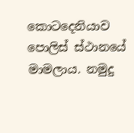කොටදෙනියාව පොලිස් ස්ථානයේ මාමලාය. නමුදු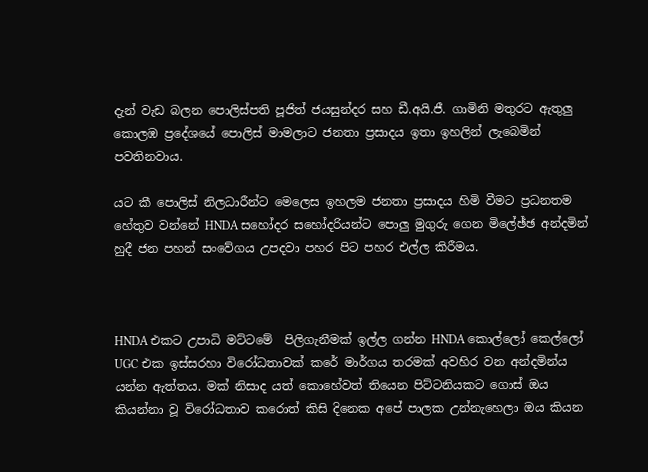දැන් වැඩ බලන පොලිස්පති පූජිත් ජයසුන්දර සහ ඩී.අයි.ජී. ගාමිනි මතුරට ඇතුලු කොලඹ ප්‍රදේශයේ පොලිස් මාමලාට ජනතා ප්‍රසාදය ඉතා ඉහලින් ලැබෙමින් පවතිනවාය.

යට කී පොලිස් නිලධාරීන්ට මෙලෙස ඉහලම ජනතා ප්‍රසාදය හිමි වීමට ප්‍රධනතම හේතුව වන්නේ HNDA සහෝදර සහෝදරියන්ට පොලු මුගුරු ගෙන මිලේඡ්ඡ අන්දමින් හුදී ජන පහන් සංවේගය උපදවා පහර පිට පහර එල්ල කිරීමය.



HNDA එකට උපාධි මට්ටමේ  පිලිගැනීමක් ඉල්ල ගන්න HNDA කොල්ලෝ කෙල්ලෝ UGC එක ඉස්සරහා විරෝධතාවක් කරේ මාර්ගය තරමක් අවහිර වන අන්දමින්ය යන්න ඇත්තය. මක් නිසාද යත් කොහේවත් තියෙන පිට්ටනියකට ගොස් ඔය කියන්නා වූ විරෝධතාව කරොත් කිසි දිනෙක අපේ පාලක උන්නැහෙලා ඔය කියන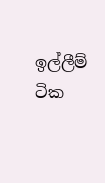ඉල්ලීම් ටික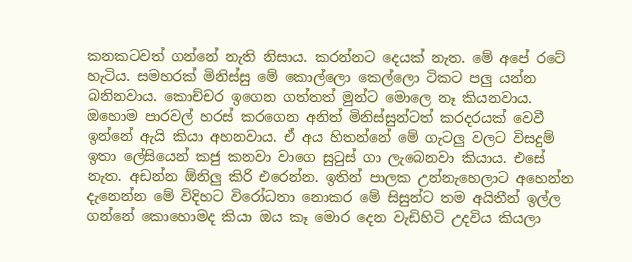කනකටවත් ගන්නේ නැති නිසාය. කරන්නට දෙයක් නැත. මේ අපේ රටේ හැටිය. සමහරක් මිනිස්සු මේ කොල්ලො කෙල්ලො ටිකට පලු යන්න බනිනවාය. කොච්චර ඉගෙන ගත්තත් මුන්ට මොලෙ නෑ කියනවාය. ඔහොම පාරවල් හරස් කරගෙන අනිත් මිනිස්සුන්ටත් කරදරයක් වෙවී ඉන්නේ ඇයි කියා අහනවාය. ඒ අය හිතන්නේ මේ ගැටලු වලට විසදුම් ඉතා ලේසියෙන් කජු කනවා වාගෙ සුටුස් ගා ලැබෙනවා කියාය. එසේ නැත. අඩන්න ඕනිලු කිරි එරෙන්න. ඉතින් පාලක උන්නැහෙලාට අහෙන්න දැනෙන්න මේ විදිහට විරෝධතා නොකර මේ සිසුන්ට තම අයිතීන් ඉල්ල ගන්නේ කොහොමද කියා ඔය කෑ මොර දෙන වැඩිහිටි උදවිය කියලා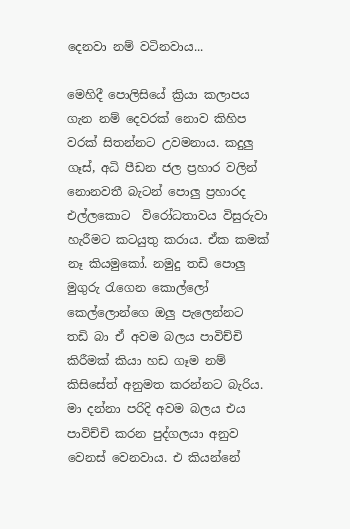දෙනවා නම් වටිනවාය...

මෙහිදී පොලිසියේ ක්‍රියා කලාපය ගැන නම් දෙවරක් නොව කිහිප වරක් සිතන්නට උවමනාය. කදුලු ගෑස්, අධි පීඩන ජල ප්‍රහාර වලින් නොනවතී බැටන් පොලු ප්‍රහාරද එල්ලකොට  විරෝධතාවය විසුරුවා හැරීමට කටයුතු කරාය. ඒක කමක් නෑ කියමුකෝ. නමුදු තඩි පොලු මුගුරු රැගෙන කොල්ලෝ කෙල්ලොන්ගෙ ඔලු පැලෙන්නට තඩි බා ඒ අවම බලය පාවිච්චි කිරීමක් කියා හඩ ගෑම නම් කිසිසේත් අනුමත කරන්නට බැරිය. මා දන්නා පරිදි අවම බලය එය පාවිච්චි කරන පුද්ගලයා අනුව වෙනස් වෙනවාය. එ කියන්නේ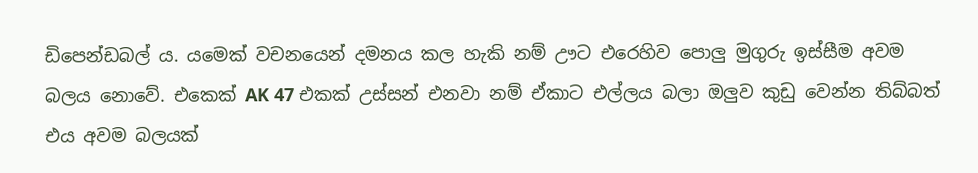ඩිපෙන්ඩබල් ය. යමෙක් වචනයෙන් දමනය කල හැකි නම් ඌට එරෙහිව පොලු මුගුරු ඉස්සීම අවම බලය නොවේ. එකෙක් AK 47 එකක් උස්සන් එනවා නම් ඒකාට එල්ලය බලා ඔලුව කුඩු වෙන්න තිබ්බත් එය අවම බලයක්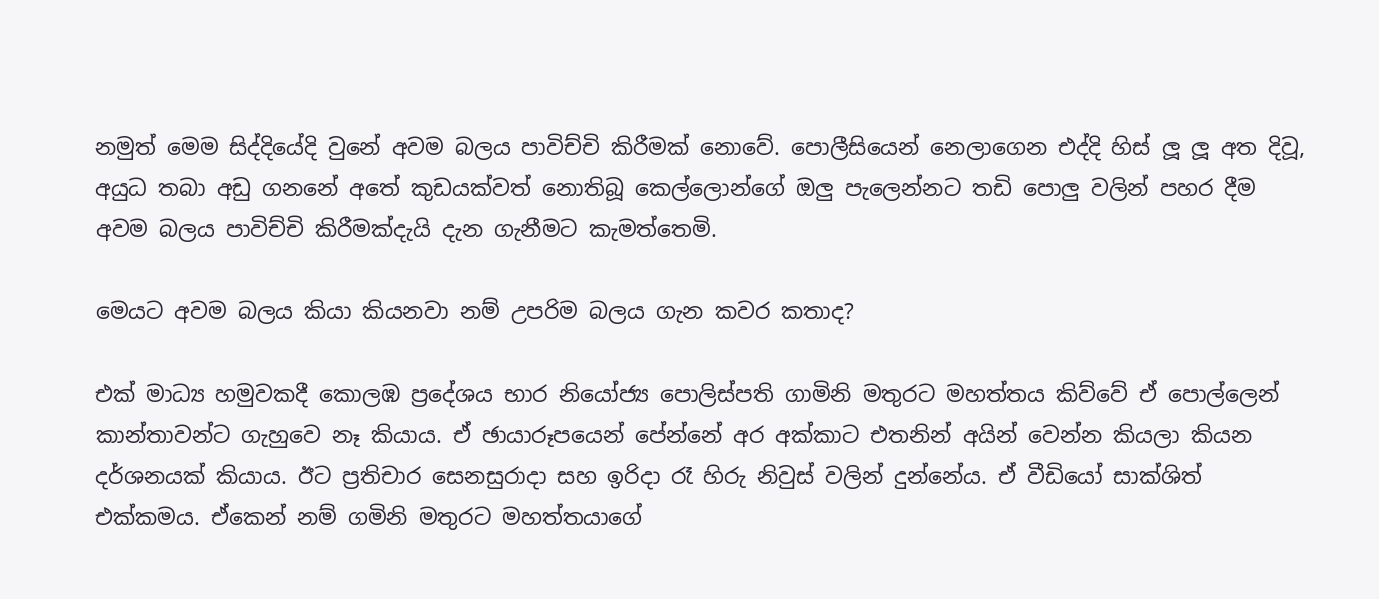නමුත් මෙම සිද්දියේදි වුනේ අවම බලය පාවිච්චි කිරීමක් නොවේ. පොලීසියෙන් නෙලාගෙන එද්දි හිස් ලූ ලූ අත දිවූ, අයුධ තබා අඩු ගනනේ අතේ කුඩයක්වත් නොතිබූ කෙල්ලොන්ගේ ඔලු පැලෙන්නට තඩි පොලු වලින් පහර දීම අවම බලය පාවිච්චි කිරීමක්දැයි දැන ගැනීමට කැමත්තෙමි.

මෙයට අවම බලය කියා කියනවා නම් උපරිම බලය ගැන කවර කතාද?

එක් මාධ්‍ය හමුවකදී කොලඹ ප්‍රදේශය භාර නියෝජ්‍ය පොලිස්පති ගාමිනි මතුරට මහත්තය කිව්වේ ඒ පොල්ලෙන් කාන්තාවන්ට ගැහුවෙ නෑ කියාය. ඒ ඡායාරූපයෙන් පේන්නේ අර අක්කාට එතනින් අයින් වෙන්න කියලා කියන දර්ශනයක් කියාය. ඊට ප්‍රතිචාර සෙනසුරාදා සහ ඉරිදා රෑ හිරු නිවුස් වලින් දුන්නේය. ඒ වීඩියෝ සාක්ශිත් එක්කමය. ඒකෙන් නම් ගමිනි මතුරට මහත්තයාගේ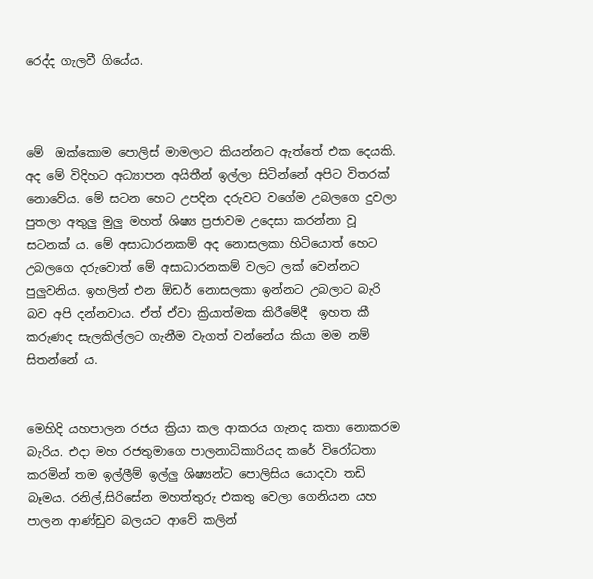රෙද්ද ගැලවී ගියේය.



මේ  ඔක්කොම පොලිස් මාමලාට කියන්නට ඇත්තේ එක දෙයකි.
අද මේ විදිහට අධ්‍යාපන අයිතීන් ඉල්ලා සිටින්නේ අපිට විතරක් නොවේය. මේ සටන හෙට උපදින දරුවට වගේම උබලගෙ දුවලා පුතලා අතුලු මුලු මහත් ශිෂ්‍ය ප්‍රජාවම උදෙසා කරන්නා වූ සටනක් ය. මේ අසාධාරනකම් අද නොසලකා හිටියොත් හෙට උබලගෙ දරුවොත් මේ අසාධාරනකම් වලට ලක් වෙන්නට පුලුවනිය. ඉහලින් එන ඕඩර් නොසලකා ඉන්නට උබලාට බැරි බව අපි දන්නවාය. ඒත් ඒවා ක්‍රියාත්මක කිරීමේදී  ඉහත කී කරුණද සැලකිල්ලට ගැනීම වැගත් වන්නේය කියා මම නම් සිතන්නේ ය.


මෙහිදි යහපාලන රජය ක්‍රියා කල ආකරය ගැනද කතා නොකරම බැරිය. එදා මහ රජතුමාගෙ පාලනාධිකාරියද කරේ විරෝධතා කරමින් තම ඉල්ලීම් ඉල්ලු ශිෂ්‍යන්ට පොලිසිය යොදවා තඩි බෑමය. රනිල්,සිරිසේන මහත්තුරු එකතු වෙලා ගෙනියන යහ පාලන ආණ්ඩුව බලයට ආවේ කලින්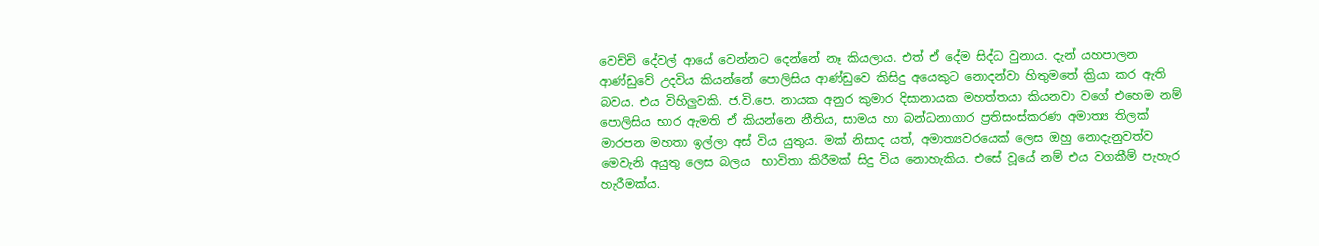වෙච්චි දේවල් ආයේ වෙන්නට දෙන්නේ නෑ කියලාය. එත් ඒ දේම සිද්ධ වුනාය. දැන් යහපාලන ආණ්ඩුවේ උදවිය කියන්නේ පොලිසිය ආණ්ඩුවෙ කිසිදු අයෙකුට නොදන්වා හිතුමතේ ක්‍රියා කර ඇති බවය. එය විහිලුවකි. ජ.වි.පෙ. නායක අනුර කුමාර දිසානායක මහත්තයා කියනවා වගේ එහෙම නම් පොලිසිය භාර ඇමති ඒ කියන්නෙ නීතිය, සාමය හා බන්ධනාගාර ප්‍රතිසංස්කරණ අමාත්‍ය තිලක් මාරපන මහතා ඉල්ලා අස් විය යුතුය. මක් නිසාද යත්, අමාත්‍යවරයෙක් ලෙස ඔහු නොදැනුවත්ව මෙවැනි අයුතු ලෙස බලය  භාවිතා කිරීමක් සිදු විය නොහැකිය. එසේ වූයේ නම් එය වගකීම් පැහැර හැරීමක්ය.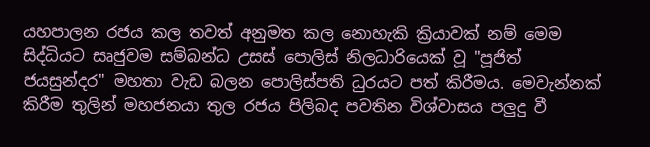යහපාලන රජය කල තවත් අනුමත කල නොහැකි ක්‍රියාවක් නම් මෙම සිද්ධියට සෘජුවම සම්බන්ධ උසස් පොලිස් නිලධාරියෙක් වූ "පූජිත් ජයසුන්දර" මහතා වැඩ බලන පොලිස්පති ධුරයට පත් කිරීමය. මෙවැන්නක් කිරීම තුලින් මහජනයා තුල රජය පිලිබද පවතින විශ්වාසය පලුදු වී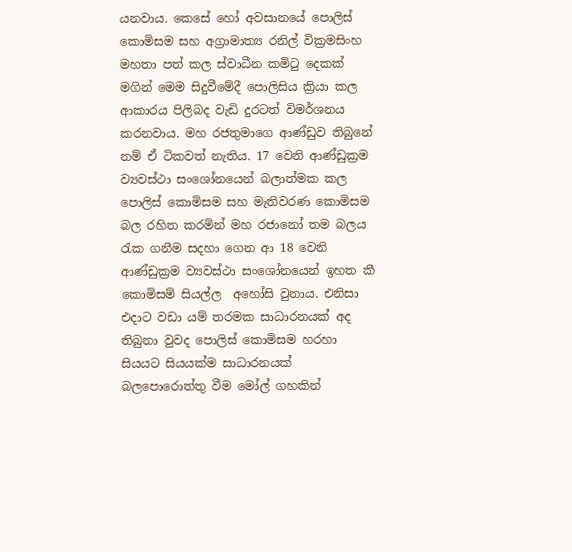යනවාය. කෙසේ හෝ අවසානයේ පොලිස් කොමිසම සහ අග්‍රාමාත්‍ය රනිල් වික්‍රමසිංහ මහතා පත් කල ස්වාධීන කමිටු දෙකක් මගින් මෙම සිදුවීමේදී පොලිසිය ක්‍රියා කල ආකාරය පිලිබද වැඩි දුරටත් විමර්ශනය කරනවාය. මහ රජතුමාගෙ ආණ්ඩුව තිබුනේ නම් ඒ ටිකවත් නැතිය. 17 වෙනි ආණ්ඩුක්‍රම ව්‍යවස්ථා සංශෝනයෙන් බලාත්මක කල පොලිස් කොමිසම සහ මැතිවරණ කොමිසම බල රහිත කරමින් මහ රජානෝ තම බලය රැක ගනීම සදහා ගෙන ආ 18 වෙනි ආණ්ඩුක්‍රම ව්‍යවස්ථා සංශෝනයෙන් ඉහත කී කොමිසම් සියල්ල  අහෝසි වුනාය. එනිසා එදාට වඩා යම් තරමක සාධාරනයක් අද තිබුනා වුවද පොලිස් කොමිසම හරහා සියයට සියයක්ම සාධාරනයක් බලපොරොත්තු වීම මෝල් ගහකින්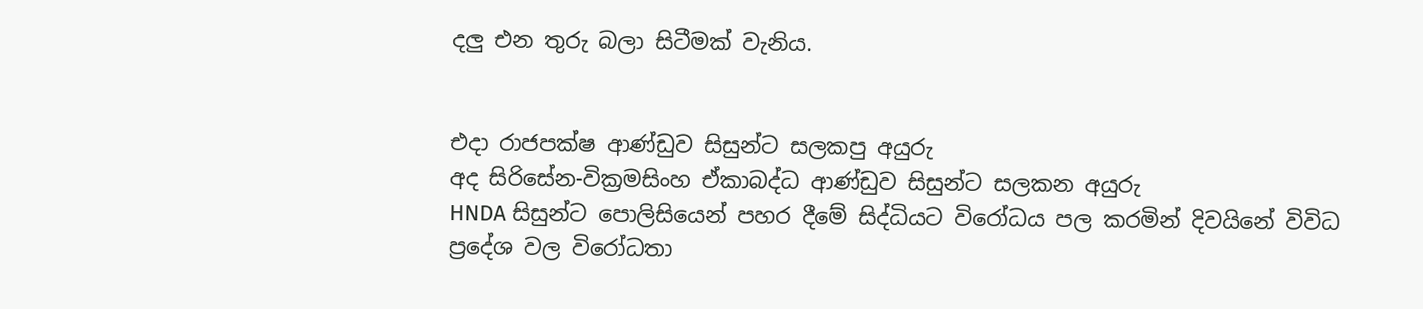දලු එන තුරු බලා සිටීමක් වැනිය.


එදා රාජපක්ෂ ආණ්ඩුව සිසුන්ට සලකපු අයුරු
අද සිරිසේන-වික්‍රමසිංහ ඒකාබද්ධ ආණ්ඩුව සිසුන්ට සලකන අයුරු
HNDA සිසුන්ට පොලිසියෙන් පහර දීමේ සිද්ධියට විරෝධය පල කරමින් දිවයිනේ විවිධ ප්‍රදේශ වල විරෝධතා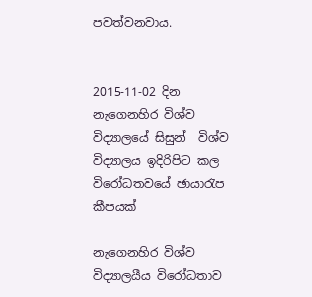පවත්වනවාය.


2015-11-02 දින නැගෙනහිර විශ්ව විද්‍යාලයේ සිසුන්  විශ්ව විද්‍යාලය ඉදිරිපිට කල විරෝධතවයේ ඡායාරැප කීපයක්

නැගෙනහිර විශ්ව විද්‍යාලයීය විරෝධතාව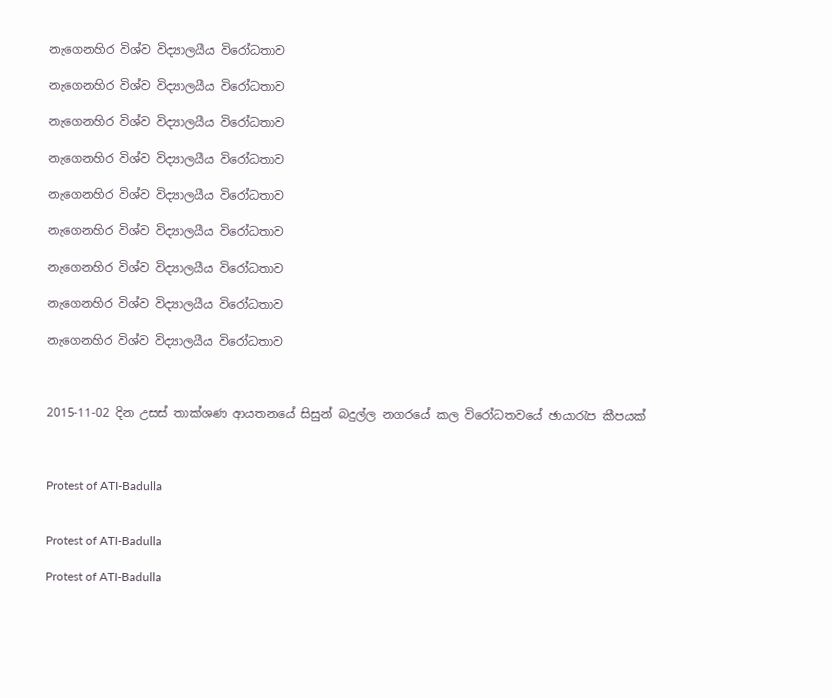නැගෙනහිර විශ්ව විද්‍යාලයීය විරෝධතාව

නැගෙනහිර විශ්ව විද්‍යාලයීය විරෝධතාව

නැගෙනහිර විශ්ව විද්‍යාලයීය විරෝධතාව

නැගෙනහිර විශ්ව විද්‍යාලයීය විරෝධතාව

නැගෙනහිර විශ්ව විද්‍යාලයීය විරෝධතාව

නැගෙනහිර විශ්ව විද්‍යාලයීය විරෝධතාව

නැගෙනහිර විශ්ව විද්‍යාලයීය විරෝධතාව

නැගෙනහිර විශ්ව විද්‍යාලයීය විරෝධතාව

නැගෙනහිර විශ්ව විද්‍යාලයීය විරෝධතාව



2015-11-02 දින උසස් තාක්ශණ ආයතනයේ සිසුන් බදුල්ල නගරයේ කල විරෝධතවයේ ඡායාරැප කීපයක්



Protest of ATI-Badulla


Protest of ATI-Badulla

Protest of ATI-Badulla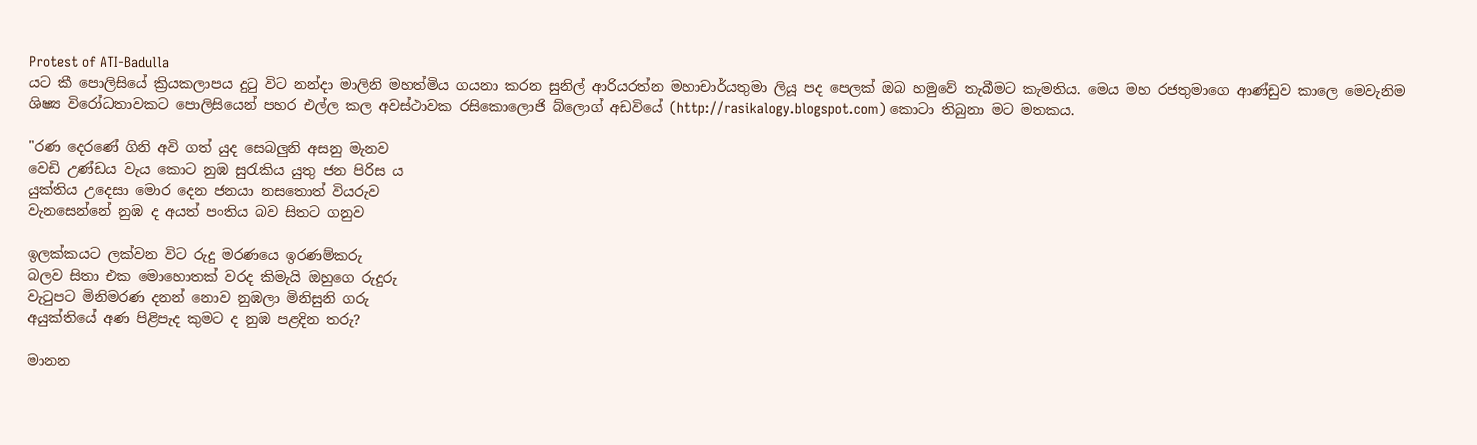Protest of ATI-Badulla
යට කී පොලිසියේ ක්‍රියකලාපය දුටු විට නන්දා මාලිනි මහත්මිය ගයනා කරන සුනිල් ආරියරත්න මහාචාර්යතුමා ලියූ පද පෙලක් ඔබ හමුවේ තැබීමට කැමතිය. මෙය මහ රජතුමාගෙ ආණ්ඩුව කාලෙ මෙවැනිම ශිෂ්‍ය විරෝධතාවකට පොලිසියෙන් පහර එල්ල කල අවස්ථාවක රසිකොලොජි බ්ලොග් අඩවියේ (http://rasikalogy.blogspot.com) කොටා තිබුනා මට මතකය.

"රණ දෙරණේ ගිනි අවි ගත් යුද සෙබලුනි අසනු මැනව
වෙඩි උණ්ඩය වැය කොට නුඹ සුරැකිය යුතු ජන පිරිස ය
යුක්තිය උදෙසා මොර දෙන ජනයා නසතොත් වියරුව
වැනසෙන්නේ නුඹ ද අයත් පංතිය බව සිතට ගනුව

ඉලක්කයට ලක්වන විට රුදු මරණයෙ ඉරණම්කරු
බලව සිතා එක මොහොතක් වරද කිමැයි ඔහුගෙ රුදුරු
වැටුපට මිනිමරණ දනන් නොව නුඹලා මිනිසුනි ගරු
අයුක්තියේ අණ පිළිපැද කුමට ද නුඹ පළදින තරු?

මානන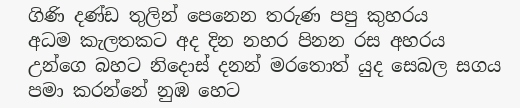ගිණි දණ්ඩ තුලින් පෙනෙන තරුණ පපු කුහරය
අධම කැලතකට අද දින නහර පිනන රස අහරය
උන්ගෙ බහට නිදොස් දනන් මරතොත් යුද සෙබල සගය
පමා කරන්නේ නුඹ හෙට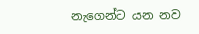නැගෙන්ට යන නව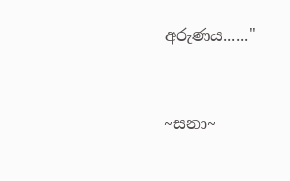අරුණය......"


~සනා~